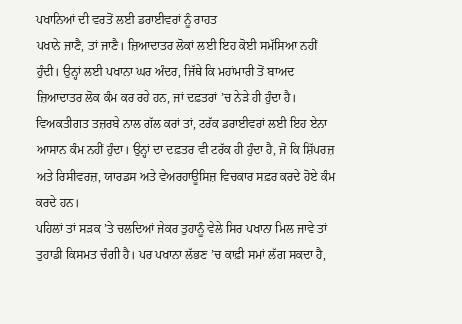ਪਖਾਨਿਆਂ ਦੀ ਵਰਤੋਂ ਲਈ ਡਰਾਈਵਰਾਂ ਨੂੰ ਰਾਹਤ
ਪਖਾਨੇ ਜਾਣੈ, ਤਾਂ ਜਾਣੈ। ਜ਼ਿਆਦਾਤਰ ਲੋਕਾਂ ਲਈ ਇਹ ਕੋਈ ਸਮੱਸਿਆ ਨਹੀਂ ਹੁੰਦੀ। ਉਨ੍ਹਾਂ ਲਈ ਪਖਾਨਾ ਘਰ ਅੰਦਰ, ਜਿੱਥੇ ਕਿ ਮਹਾਂਮਾਰੀ ਤੋਂ ਬਾਅਦ ਜ਼ਿਆਦਾਤਰ ਲੋਕ ਕੰਮ ਕਰ ਰਹੇ ਹਨ, ਜਾਂ ਦਫ਼ਤਰਾਂ ’ਚ ਨੇੜੇ ਹੀ ਹੁੰਦਾ ਹੈ।
ਵਿਅਕਤੀਗਤ ਤਜ਼ਰਬੇ ਨਾਲ ਗੱਲ ਕਰਾਂ ਤਾਂ, ਟਰੱਕ ਡਰਾਈਵਰਾਂ ਲਈ ਇਹ ਏਨਾ ਆਸਾਨ ਕੰਮ ਨਹੀਂ ਹੁੰਦਾ। ਉਨ੍ਹਾਂ ਦਾ ਦਫ਼ਤਰ ਵੀ ਟਰੱਕ ਹੀ ਹੁੰਦਾ ਹੈ, ਜੋ ਕਿ ਸ਼ਿੱਪਰਜ਼ ਅਤੇ ਰਿਸੀਵਰਜ਼, ਯਾਰਡਸ ਅਤੇ ਵੇਅਰਹਾਊਸਿਜ਼ ਵਿਚਕਾਰ ਸਫ਼ਰ ਕਰਦੇ ਹੋਏ ਕੰਮ ਕਰਦੇ ਹਨ।
ਪਹਿਲਾਂ ਤਾਂ ਸੜਕ ’ਤੇ ਚਲਦਿਆਂ ਜੇਕਰ ਤੁਹਾਨੂੰ ਵੇਲੇ ਸਿਰ ਪਖਾਨਾ ਮਿਲ ਜਾਵੇ ਤਾਂ ਤੁਹਾਡੀ ਕਿਸਮਤ ਚੰਗੀ ਹੈ। ਪਰ ਪਖਾਨਾ ਲੱਭਣ ’ਚ ਕਾਫ਼ੀ ਸਮਾਂ ਲੱਗ ਸਕਦਾ ਹੈ,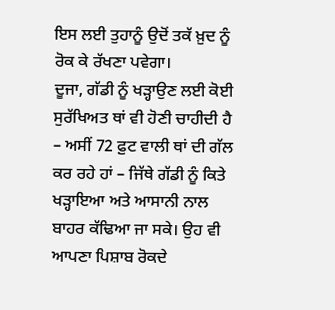ਇਸ ਲਈ ਤੁਹਾਨੂੰ ਉਦੋਂ ਤਕੱ ਖ਼ੁਦ ਨੂੰ ਰੋਕ ਕੇ ਰੱਖਣਾ ਪਵੇਗਾ।
ਦੂਜਾ, ਗੱਡੀ ਨੂੰ ਖੜ੍ਹਾਉਣ ਲਈ ਕੋਈ ਸੁਰੱਖਿਅਤ ਥਾਂ ਵੀ ਹੋਣੀ ਚਾਹੀਦੀ ਹੈ – ਅਸੀਂ 72 ਫ਼ੁਟ ਵਾਲੀ ਥਾਂ ਦੀ ਗੱਲ ਕਰ ਰਹੇ ਹਾਂ – ਜਿੱਥੇ ਗੱਡੀ ਨੂੰ ਕਿਤੇ ਖੜ੍ਹਾਇਆ ਅਤੇ ਆਸਾਨੀ ਨਾਲ ਬਾਹਰ ਕੱਢਿਆ ਜਾ ਸਕੇ। ਉਹ ਵੀ ਆਪਣਾ ਪਿਸ਼ਾਬ ਰੋਕਦੇ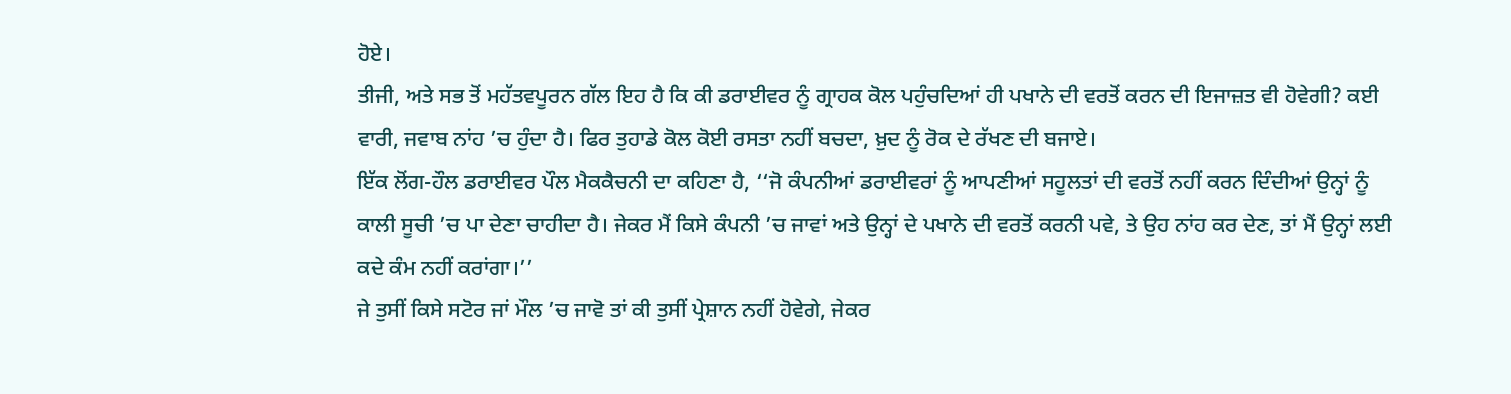ਹੋਏ।
ਤੀਜੀ, ਅਤੇ ਸਭ ਤੋਂ ਮਹੱਤਵਪੂਰਨ ਗੱਲ ਇਹ ਹੈ ਕਿ ਕੀ ਡਰਾਈਵਰ ਨੂੰ ਗ੍ਰਾਹਕ ਕੋਲ ਪਹੁੰਚਦਿਆਂ ਹੀ ਪਖਾਨੇ ਦੀ ਵਰਤੋਂ ਕਰਨ ਦੀ ਇਜਾਜ਼ਤ ਵੀ ਹੋਵੇਗੀ? ਕਈ ਵਾਰੀ, ਜਵਾਬ ਨਾਂਹ ’ਚ ਹੁੰਦਾ ਹੈ। ਫਿਰ ਤੁਹਾਡੇ ਕੋਲ ਕੋਈ ਰਸਤਾ ਨਹੀਂ ਬਚਦਾ, ਖ਼ੁਦ ਨੂੰ ਰੋਕ ਦੇ ਰੱਖਣ ਦੀ ਬਜਾਏ।
ਇੱਕ ਲੋਂਗ-ਹੌਲ ਡਰਾਈਵਰ ਪੌਲ ਮੈਕਕੈਚਨੀ ਦਾ ਕਹਿਣਾ ਹੈ, ‘‘ਜੋ ਕੰਪਨੀਆਂ ਡਰਾਈਵਰਾਂ ਨੂੰ ਆਪਣੀਆਂ ਸਹੂਲਤਾਂ ਦੀ ਵਰਤੋਂ ਨਹੀਂ ਕਰਨ ਦਿੰਦੀਆਂ ਉਨ੍ਹਾਂ ਨੂੰ ਕਾਲੀ ਸੂਚੀ ’ਚ ਪਾ ਦੇਣਾ ਚਾਹੀਦਾ ਹੈ। ਜੇਕਰ ਮੈਂ ਕਿਸੇ ਕੰਪਨੀ ’ਚ ਜਾਵਾਂ ਅਤੇ ਉਨ੍ਹਾਂ ਦੇ ਪਖਾਨੇ ਦੀ ਵਰਤੋਂ ਕਰਨੀ ਪਵੇ, ਤੇ ਉਹ ਨਾਂਹ ਕਰ ਦੇਣ, ਤਾਂ ਮੈਂ ਉਨ੍ਹਾਂ ਲਈ ਕਦੇ ਕੰਮ ਨਹੀਂ ਕਰਾਂਗਾ।’’
ਜੇ ਤੁਸੀਂ ਕਿਸੇ ਸਟੋਰ ਜਾਂ ਮੌਲ ’ਚ ਜਾਵੋ ਤਾਂ ਕੀ ਤੁਸੀਂ ਪ੍ਰੇਸ਼ਾਨ ਨਹੀਂ ਹੋਵੇਗੇ, ਜੇਕਰ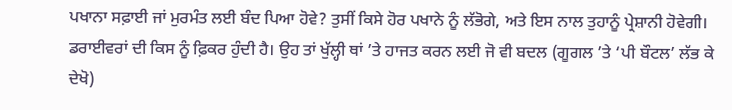ਪਖਾਨਾ ਸਫ਼ਾਈ ਜਾਂ ਮੁਰਮੰਤ ਲਈ ਬੰਦ ਪਿਆ ਹੋਵੇ? ਤੁਸੀਂ ਕਿਸੇ ਹੋਰ ਪਖਾਨੇ ਨੂੰ ਲੱਭੋਗੇ, ਅਤੇ ਇਸ ਨਾਲ ਤੁਹਾਨੂੰ ਪ੍ਰੇਸ਼ਾਨੀ ਹੋਵੇਗੀ।
ਡਰਾਈਵਰਾਂ ਦੀ ਕਿਸ ਨੂੰ ਫ਼ਿਕਰ ਹੁੰਦੀ ਹੈ। ਉਹ ਤਾਂ ਖੁੱਲ੍ਹੀ ਥਾਂ ’ਤੇ ਹਾਜਤ ਕਰਨ ਲਈ ਜੋ ਵੀ ਬਦਲ (ਗੂਗਲ ’ਤੇ ‘ਪੀ ਬੌਟਲ’ ਲੱਭ ਕੇ ਦੇਖੋ)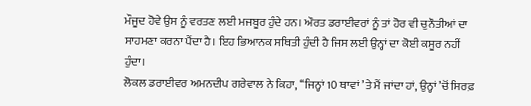ਮੌਜੂਦ ਹੋਵੇ ਉਸ ਨੂੰ ਵਰਤਣ ਲਈ ਮਜਬੂਰ ਹੁੰਦੇ ਹਨ। ਔਰਤ ਡਰਾਈਵਰਾਂ ਨੂੰ ਤਾਂ ਹੋਰ ਵੀ ਚੁਨੌਤੀਆਂ ਦਾ ਸਾਹਮਣਾ ਕਰਨਾ ਪੈਂਦਾ ਹੈ। ਇਹ ਭਿਆਨਕ ਸਥਿਤੀ ਹੁੰਦੀ ਹੈ ਜਿਸ ਲਈ ਉਨ੍ਹਾਂ ਦਾ ਕੋਈ ਕਸੂਰ ਨਹੀਂ ਹੁੰਦਾ।
ਲੋਕਲ ਡਰਾਈਵਰ ਅਮਨਦੀਪ ਗਰੇਵਾਲ ਨੇ ਕਿਹਾ, ‘‘ਜਿਨ੍ਹਾਂ 10 ਥਾਵਾਂ ’ਤੇ ਮੈਂ ਜਾਂਦਾ ਹਾਂ, ਉਨ੍ਹਾਂ ’ਚੋਂ ਸਿਰਫ਼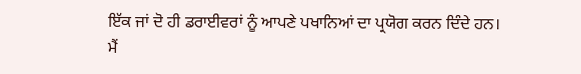ਇੱਕ ਜਾਂ ਦੋ ਹੀ ਡਰਾਈਵਰਾਂ ਨੂੰ ਆਪਣੇ ਪਖਾਨਿਆਂ ਦਾ ਪ੍ਰਯੋਗ ਕਰਨ ਦਿੰਦੇ ਹਨ। ਮੈਂ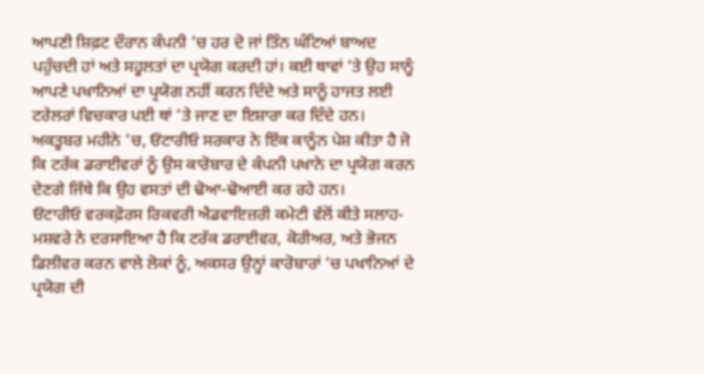ਆਪਣੀ ਸ਼ਿਫ਼ਟ ਦੌਰਾਨ ਕੰਪਨੀ ’ਚ ਹਰ ਦੋ ਜਾਂ ਤਿੰਨ ਘੰਟਿਆਂ ਬਾਅਦ ਪਹੁੰਚਦੀ ਹਾਂ ਅਤੇ ਸਹੂਲਤਾਂ ਦਾ ਪ੍ਰਯੋਗ ਕਰਦੀ ਹਾਂ। ਕਈ ਥਾਵਾਂ ’ਤੇ ਉਹ ਸਾਨੂੰ ਆਪਣੇ ਪਖਾਨਿਆਂ ਦਾ ਪ੍ਰਯੋਗ ਨਹੀਂ ਕਰਨ ਦਿੰਦੇ ਅਤੇ ਸਾਨੂੰ ਹਾਜਤ ਲਈ ਟਰੇਲਰਾਂ ਵਿਚਕਾਰ ਪਈ ਥਾਂ ’ਤੇ ਜਾਣ ਦਾ ਇਸ਼ਾਰਾ ਕਰ ਦਿੰਦੇ ਹਨ।
ਅਕਤੂਬਰ ਮਹੀਨੇ ’ਚ, ਓਂਟਾਰੀਓ ਸਰਕਾਰ ਨੇ ਇੱਕ ਕਾਨੂੰਨ ਪੇਸ਼ ਕੀਤਾ ਹੈ ਜੋ ਕਿ ਟਰੱਕ ਡਰਾਈਵਰਾਂ ਨੂੰ ਉਸ ਕਾਰੋਬਾਰ ਦੇ ਕੰਪਨੀ ਪਖਾਨੇ ਦਾ ਪ੍ਰਯੋਗ ਕਰਨ ਦੇਣਗੇ ਜਿੱਥੇ ਕਿ ਉਹ ਵਸਤਾਂ ਦੀ ਢੋਆ-ਢੋਆਈ ਕਰ ਰਹੇ ਹਨ।
ਓਂਟਾਰੀਓ ਵਰਕਫ਼ੋਰਸ ਰਿਕਵਰੀ ਐਡਵਾਇਜ਼ਰੀ ਕਮੇਟੀ ਵੱਲੋਂ ਕੀਤੇ ਸਲਾਹ-ਮਸ਼ਵਰੇ ਨੇ ਦਰਸਾਇਆ ਹੈ ਕਿ ਟਰੱਕ ਡਰਾਈਵਰ, ਕੋਰੀਅਰ, ਅਤੇ ਭੋਜਨ ਡਿਲੀਵਰ ਕਰਨ ਵਾਲੇ ਲੋਕਾਂ ਨੂੰ, ਅਕਸਰ ਉਨ੍ਹਾਂ ਕਾਰੋਬਾਰਾਂ ’ਚ ਪਖਾਨਿਆਂ ਦੇ ਪ੍ਰਯੋਗ ਦੀ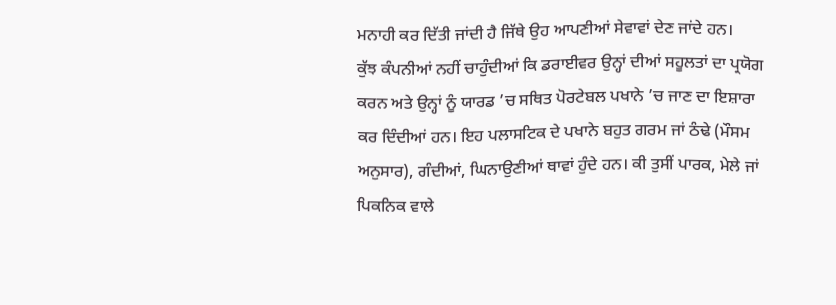ਮਨਾਹੀ ਕਰ ਦਿੱਤੀ ਜਾਂਦੀ ਹੈ ਜਿੱਥੇ ਉਹ ਆਪਣੀਆਂ ਸੇਵਾਵਾਂ ਦੇਣ ਜਾਂਦੇ ਹਨ।
ਕੁੱਝ ਕੰਪਨੀਆਂ ਨਹੀਂ ਚਾਹੁੰਦੀਆਂ ਕਿ ਡਰਾਈਵਰ ਉਨ੍ਹਾਂ ਦੀਆਂ ਸਹੂਲਤਾਂ ਦਾ ਪ੍ਰਯੋਗ ਕਰਨ ਅਤੇ ਉਨ੍ਹਾਂ ਨੂੰ ਯਾਰਡ ’ਚ ਸਥਿਤ ਪੋਰਟੇਬਲ ਪਖਾਨੇ ’ਚ ਜਾਣ ਦਾ ਇਸ਼ਾਰਾ ਕਰ ਦਿੰਦੀਆਂ ਹਨ। ਇਹ ਪਲਾਸਟਿਕ ਦੇ ਪਖਾਨੇ ਬਹੁਤ ਗਰਮ ਜਾਂ ਠੰਢੇ (ਮੌਸਮ ਅਨੁਸਾਰ), ਗੰਦੀਆਂ, ਘਿਨਾਉਣੀਆਂ ਥਾਵਾਂ ਹੁੰਦੇ ਹਨ। ਕੀ ਤੁਸੀਂ ਪਾਰਕ, ਮੇਲੇ ਜਾਂ ਪਿਕਨਿਕ ਵਾਲੇ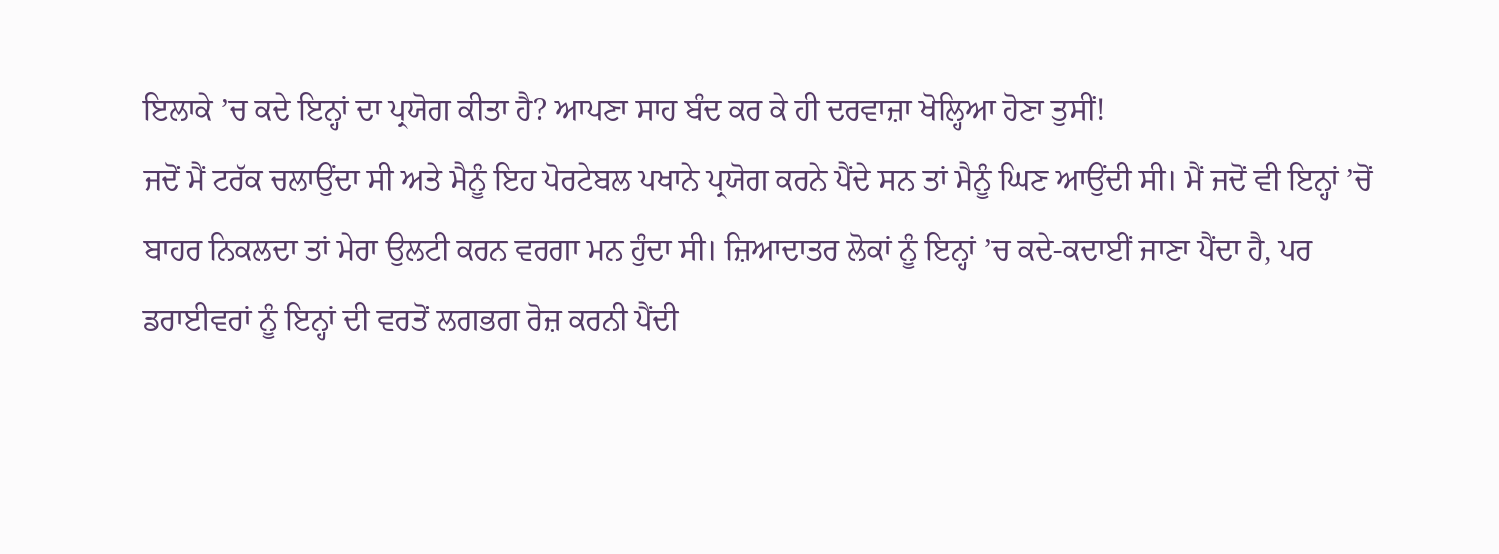ਇਲਾਕੇ ’ਚ ਕਦੇ ਇਨ੍ਹਾਂ ਦਾ ਪ੍ਰਯੋਗ ਕੀਤਾ ਹੈ? ਆਪਣਾ ਸਾਹ ਬੰਦ ਕਰ ਕੇ ਹੀ ਦਰਵਾਜ਼ਾ ਖੋਲ੍ਹਿਆ ਹੋਣਾ ਤੁਸੀਂ!
ਜਦੋਂ ਮੈਂ ਟਰੱਕ ਚਲਾਉਂਦਾ ਸੀ ਅਤੇ ਮੈਨੂੰ ਇਹ ਪੋਰਟੇਬਲ ਪਖਾਨੇ ਪ੍ਰਯੋਗ ਕਰਨੇ ਪੈਂਦੇ ਸਨ ਤਾਂ ਮੈਨੂੰ ਘਿਣ ਆਉਂਦੀ ਸੀ। ਮੈਂ ਜਦੋਂ ਵੀ ਇਨ੍ਹਾਂ ’ਚੋਂ ਬਾਹਰ ਨਿਕਲਦਾ ਤਾਂ ਮੇਰਾ ਉਲਟੀ ਕਰਨ ਵਰਗਾ ਮਨ ਹੁੰਦਾ ਸੀ। ਜ਼ਿਆਦਾਤਰ ਲੋਕਾਂ ਨੂੰ ਇਨ੍ਹਾਂ ’ਚ ਕਦੇ-ਕਦਾਈਂ ਜਾਣਾ ਪੈਂਦਾ ਹੈ, ਪਰ ਡਰਾਈਵਰਾਂ ਨੂੰ ਇਨ੍ਹਾਂ ਦੀ ਵਰਤੋਂ ਲਗਭਗ ਰੋਜ਼ ਕਰਨੀ ਪੈਂਦੀ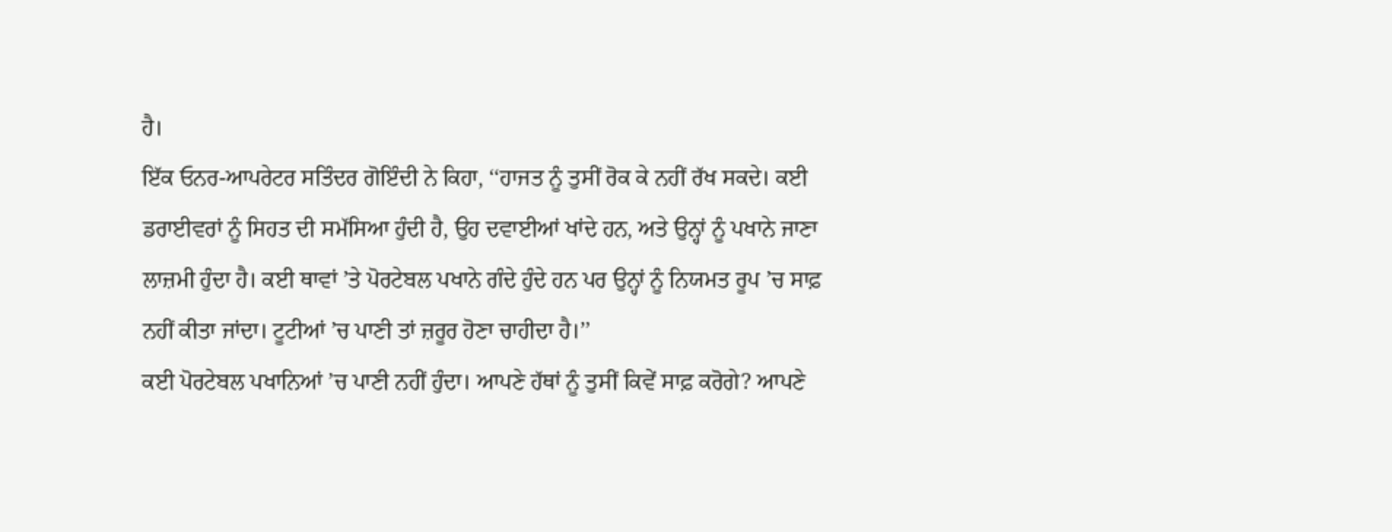ਹੈ।
ਇੱਕ ਓਨਰ-ਆਪਰੇਟਰ ਸਤਿੰਦਰ ਗੋਇੰਦੀ ਨੇ ਕਿਹਾ, ‘‘ਹਾਜਤ ਨੂੰ ਤੁਸੀਂ ਰੋਕ ਕੇ ਨਹੀਂ ਰੱਖ ਸਕਦੇ। ਕਈ ਡਰਾਈਵਰਾਂ ਨੂੰ ਸਿਹਤ ਦੀ ਸਮੱਸਿਆ ਹੁੰਦੀ ਹੈ, ਉਹ ਦਵਾਈਆਂ ਖਾਂਦੇ ਹਨ, ਅਤੇ ਉਨ੍ਹਾਂ ਨੂੰ ਪਖਾਨੇ ਜਾਣਾ ਲਾਜ਼ਮੀ ਹੁੰਦਾ ਹੈ। ਕਈ ਥਾਵਾਂ ’ਤੇ ਪੋਰਟੇਬਲ ਪਖਾਨੇ ਗੰਦੇ ਹੁੰਦੇ ਹਨ ਪਰ ਉਨ੍ਹਾਂ ਨੂੰ ਨਿਯਮਤ ਰੂਪ ’ਚ ਸਾਫ਼ ਨਹੀਂ ਕੀਤਾ ਜਾਂਦਾ। ਟੂਟੀਆਂ ’ਚ ਪਾਣੀ ਤਾਂ ਜ਼ਰੂਰ ਹੋਣਾ ਚਾਹੀਦਾ ਹੈ।’’
ਕਈ ਪੋਰਟੇਬਲ ਪਖਾਨਿਆਂ ’ਚ ਪਾਣੀ ਨਹੀਂ ਹੁੰਦਾ। ਆਪਣੇ ਹੱਥਾਂ ਨੂੰ ਤੁਸੀਂ ਕਿਵੇਂ ਸਾਫ਼ ਕਰੋਗੇ? ਆਪਣੇ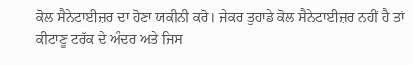ਕੋਲ ਸੈਨੇਟਾਈਜ਼ਰ ਦਾ ਹੋਣਾ ਯਕੀਨੀ ਕਰੋ। ਜੇਕਰ ਤੁਹਾਡੇ ਕੋਲ ਸੈਨੇਟਾਈਜ਼ਰ ਨਹੀਂ ਹੈ ਤਾਂ ਕੀਟਾਣੂ ਟਰੱਕ ਦੇ ਅੰਦਰ ਅਤੇ ਜਿਸ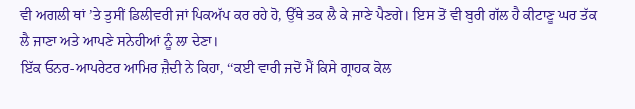ਵੀ ਅਗਲੀ ਥਾਂ ’ਤੇ ਤੁਸੀਂ ਡਿਲੀਵਰੀ ਜਾਂ ਪਿਕਅੱਪ ਕਰ ਰਹੇ ਹੋ, ਉੱਥੇ ਤਕ ਲੈ ਕੇ ਜਾਣੇ ਪੈਣਗੇ। ਇਸ ਤੋਂ ਵੀ ਬੁਰੀ ਗੱਲ ਹੈ ਕੀਟਾਣੂ ਘਰ ਤੱਕ ਲੈ ਜਾਣਾ ਅਤੇ ਆਪਣੇ ਸਨੇਹੀਆਂ ਨੂੰ ਲਾ ਦੇਣਾ।
ਇੱਕ ਓਨਰ-ਆਪਰੇਟਰ ਆਮਿਰ ਜ਼ੈਦੀ ਨੇ ਕਿਹਾ, ‘‘ਕਈ ਵਾਰੀ ਜਦੋਂ ਮੈਂ ਕਿਸੇ ਗ੍ਰਾਹਕ ਕੋਲ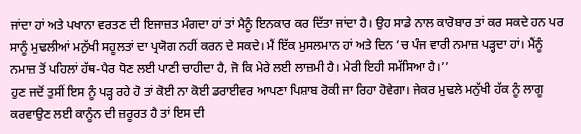ਜਾਂਦਾ ਹਾਂ ਅਤੇ ਪਖਾਨਾ ਵਰਤਣ ਦੀ ਇਜਾਜ਼ਤ ਮੰਗਦਾ ਹਾਂ ਤਾਂ ਮੈਨੂੰ ਇਨਕਾਰ ਕਰ ਦਿੱਤਾ ਜਾਂਦਾ ਹੈ। ਉਹ ਸਾਡੇ ਨਾਲ ਕਾਰੋਬਾਰ ਤਾਂ ਕਰ ਸਕਦੇ ਹਨ ਪਰ ਸਾਨੂੰ ਮੁਢਲੀਆਂ ਮਨੁੱਖੀ ਸਹੂਲਤਾਂ ਦਾ ਪ੍ਰਯੋਗ ਨਹੀਂ ਕਰਨ ਦੇ ਸਕਦੇ। ਮੈਂ ਇੱਕ ਮੁਸਲਮਾਨ ਹਾਂ ਅਤੇ ਦਿਨ ’ਚ ਪੰਜ ਵਾਰੀ ਨਮਾਜ਼ ਪੜ੍ਹਦਾ ਹਾਂ। ਮੈਂਨੂੰ ਨਮਾਜ਼ ਤੋਂ ਪਹਿਲਾਂ ਹੱਥ-ਪੈਰ ਧੋਣ ਲਈ ਪਾਣੀ ਚਾਹੀਦਾ ਹੈ, ਜੋ ਕਿ ਮੇਰੇ ਲਈ ਲਾਜ਼ਮੀ ਹੈ। ਮੇਰੀ ਇਹੀ ਸਮੱਸਿਆ ਹੈ।’’
ਹੁਣ ਜਦੋਂ ਤੁਸੀਂ ਇਸ ਨੂੰ ਪੜ੍ਹ ਰਹੇ ਹੋ ਤਾਂ ਕੋਈ ਨਾ ਕੋਈ ਡਰਾਈਵਰ ਆਪਣਾ ਪਿਸ਼ਾਬ ਰੋਕੀ ਜਾ ਰਿਹਾ ਹੋਵੇਗਾ। ਜੇਕਰ ਮੁਢਲੇ ਮਨੁੱਖੀ ਹੱਕ ਨੂੰ ਲਾਗੂ ਕਰਵਾਉਣ ਲਈ ਕਾਨੂੰਨ ਦੀ ਜ਼ਰੂਰਤ ਹੈ ਤਾਂ ਇਸ ਦੀ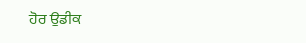ਹੋਰ ਉਡੀਕ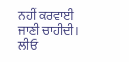ਨਹੀਂ ਕਰਵਾਈ ਜਾਣੀ ਚਾਹੀਦੀ।
ਲੀਓ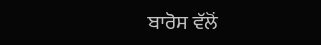ਬਾਰੋਸ ਵੱਲੋਂ